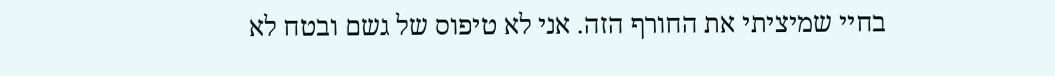בחיי שמיציתי את החורף הזה. אני לא טיפוס של גשם ובטח לא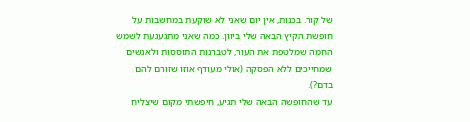של קור. בכנות, אין יום שאני לא שוקעת במחשבות על חופשת הקיץ הבאה שלי ביוון. כמה שאני מתגעגעת לשמש החמה שמלטפת את העור, לטברנות התוססות ולאנשים שמחייכים ללא הפסקה (אולי מעודף אוזו שזורם להם בדם?).
עד שהחופשה הבאה שלי תגיע, חיפשתי מקום שיצליח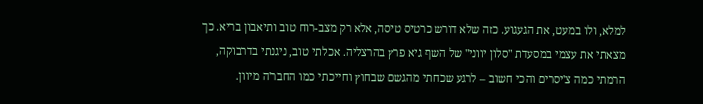למלא, ולו במעט, את הגעגוע. כזה שלא דורש כרטיס טיסה, אלא רק מצב-רוח טוב ותיאבון בריא. כך מצאתי את עצמי במסעדת "סלון יווני" של השף גיא פרץ בהרצליה. אכלתי טוב, ניגנתי בדרבוקה, הרמתי כמה צ'יסרים והכי חשוב – לרגע שכחתי מהגשם שבחוץ וחייכתי כמו החבר'ה מיוון.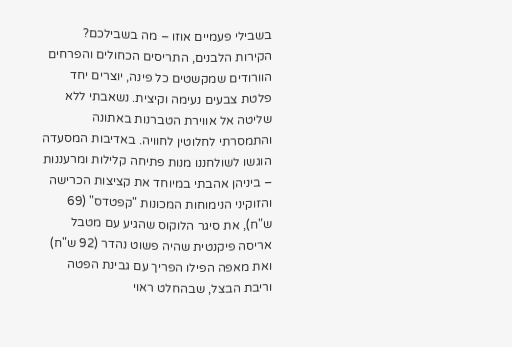בשבילי פעמיים אוזו – מה בשבילכם?
הקירות הלבנים, התריסים הכחולים והפרחים הוורודים שמקשטים כל פינה, יוצרים יחד פלטת צבעים נעימה וקיצית. נשאבתי ללא שליטה אל אווירת הטברנות באתונה והתמסרתי לחלוטין לחוויה. באדיבות המסעדה הוגשו לשולחננו מנות פתיחה קלילות ומרעננות – ביניהן אהבתי במיוחד את קציצות הכרישה והזוקיני הנימוחות המכונות "קפטדס" (69 ש"ח), את סיגר הלוקוס שהגיע עם מטבל אריסה פיקנטית שהיה פשוט נהדר (92 ש"ח) ואת מאפה הפילו הפריך עם גבינת הפטה וריבת הבצל, שבהחלט ראוי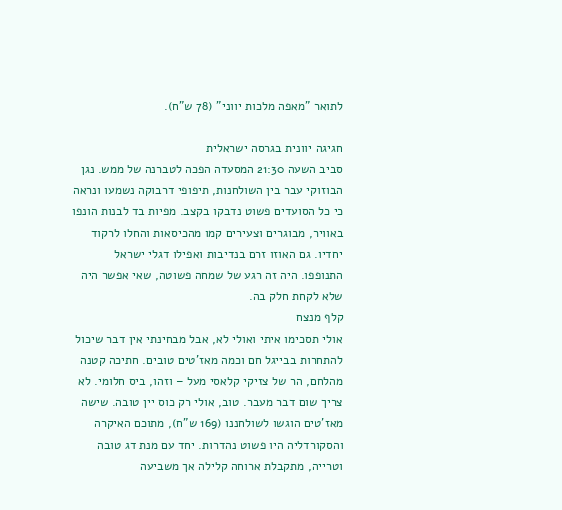לתואר "מאפה מלכות יווני" (78 ש"ח).

חגיגה יוונית בגרסה ישראלית
סביב השעה 21:30 המסעדה הפכה לטברנה של ממש. נגן הבוזוקי עבר בין השולחנות, תיפופי דרבוקה נשמעו ונראה כי כל הסועדים פשוט נדבקו בקצב. מפיות בד לבנות הונפו באוויר, מבוגרים וצעירים קמו מהכיסאות והחלו לרקוד יחדיו. גם האוזו זרם בנדיבות ואפילו דגלי ישראל התנופפו. היה זה רגע של שמחה פשוטה, שאי אפשר היה שלא לקחת חלק בה.
קלף מנצח
אולי תסכימו איתי ואולי לא, אבל מבחינתי אין דבר שיכול להתחרות בבייגל חם וכמה מאז'טים טובים. חתיכה קטנה מהלחם, הר של צזיקי קלאסי מעל – וזהו, ביס חלומי. לא צריך שום דבר מעבר. טוב, אולי רק כוס יין טובה. שישה מאז'טים הוגשו לשולחננו (169 ש"ח), מתוכם האיקרה והסקורדליה היו פשוט נהדרות. יחד עם מנת דג טובה וטרייה, מתקבלת ארוחה קלילה אך משביעה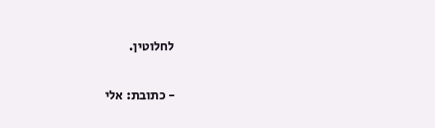לחלוטין.

- כתובת: אלי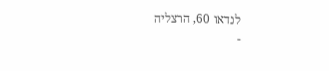לנדאו 60, הרצליה
-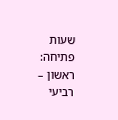שעות פתיחה: ראשון – רביעי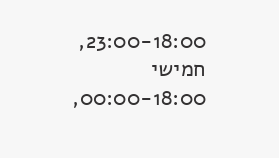23:00-18:00, חמישי 00:00-18:00,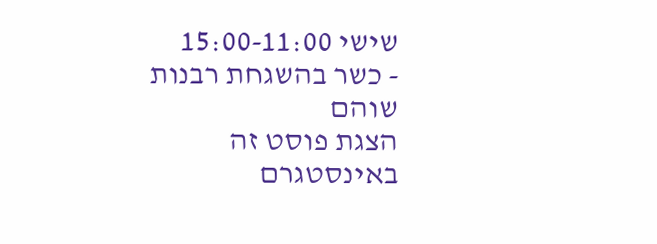שישי 15:00-11:00
- כשר בהשגחת רבנות שוהם
הצגת פוסט זה באינסטגרם